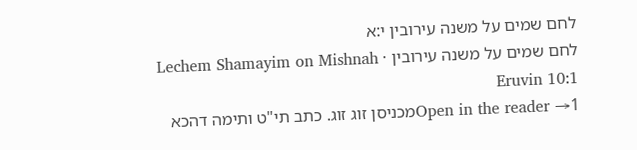לחם שמים על משנה עירובין י:א
לחם שמים על משנה עירובין · Lechem Shamayim on Mishnah Eruvin 10:1
Open in the reader →1מכניסן זוג זוג. כתב תי"ט ותימה דהכא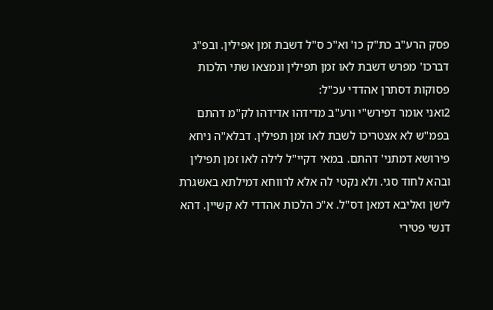פסק הרע"ב כת"ק כו' וא"כ ס"ל דשבת זמן אפילין. ובפ"ג דברכו' מפרש דשבת לאו זמן תפילין ונמצאו שתי הלכות פסוקות דסתרן אהדדי עכ"ל:
2ואני אומר דפירש"י ורע"ב מדידהו אדידהו לק"מ דהתם בפמ"ש לא אצטריכו לשבת לאו זמן תפילין. דבלא"ה ניחא פירושא דמתני' דהתם. במאי דקיי"ל לילה לאו זמן תפילין ובהא לחוד סגי. ולא נקטי לה אלא לרווחא דמילתא באשגרת לישן ואליבא דמאן דס"ל. א"כ הלכות אהדדי לא קשיין. דהא דנשי פטירי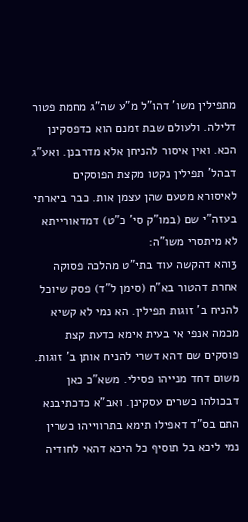מתפילין משו' דהו"ל מ"ע שה"ג מחמת פטור דלילה. ולעולם שבת זמנם הוא כדפסקינן הכא. ואין איסור להניחן אלא מדרבנן. ואע"ג דבהל' תפילין נקטו מקצת הפוסקים לאיסורא מטעם שהן עצמן אות. כבר ביארתי בעזה"י שם (במו"ק סי' כ"ט) דמדאורייתא לא מיתסרי משו"ה:
3והא דהקשה עוד בתי"ט מהלכה פסוקה אחרת דהטור בא"ח (סימן ל"ד) פסק שיוכל להניח ב' זוגות תפילין. הא נמי לא קשיא מכמה אנפי אי בעית אימא כדעת קצת פוסקים שם דהא דשרי להניח אותן ב' זוגות. משום דחד מנייהו פסילי. משא"כ כאן דבכולהו כשרים עסקינן. ואב"א כדכתיבנא התם בס"ד דאפילו תימא בתרווייהו כשרין נמי ליכא בל תוסיף כל היכא דהאי לחודיה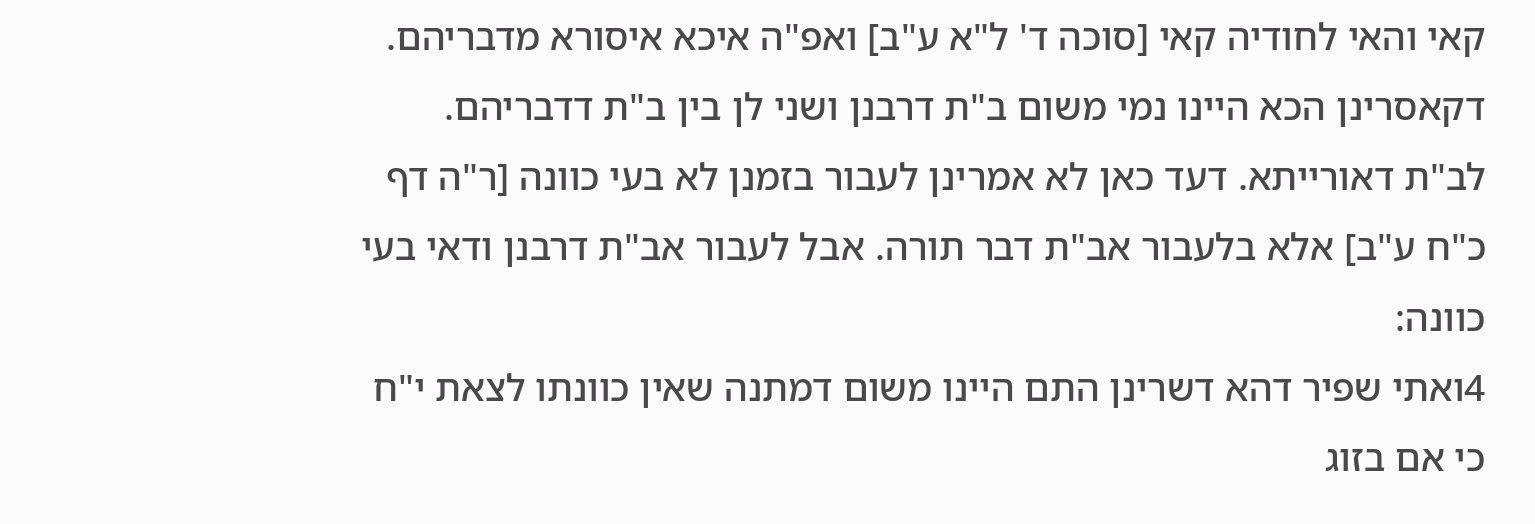קאי והאי לחודיה קאי [סוכה ד' ל"א ע"ב] ואפ"ה איכא איסורא מדבריהם. דקאסרינן הכא היינו נמי משום ב"ת דרבנן ושני לן בין ב"ת דדבריהם. לב"ת דאורייתא. דעד כאן לא אמרינן לעבור בזמנן לא בעי כוונה [ר"ה דף כ"ח ע"ב] אלא בלעבור אב"ת דבר תורה. אבל לעבור אב"ת דרבנן ודאי בעי כוונה:
4ואתי שפיר דהא דשרינן התם היינו משום דמתנה שאין כוונתו לצאת י"ח כי אם בזוג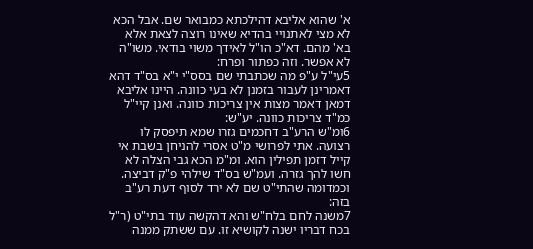א' שהוא אליבא דהילכתא כמבואר שם. אבל הכא לא מצי לאתנויי בהדיא שאינו רוצה לצאת אלא בא' מהם. דא"כ הו"ל לאידך משוי בודאי. משו"ה לא אפשר. וזה כפתור ופרח:
5עי"ל ע"פ מה שכתבתי שם בסס"י י"א בס"ד דהא דאמרינן לעבור בזמנן לא בעי כוונה. היינו אליבא דמאן דאמר מצות אין צריכות כוונה. ואנן קיי"ל כמ"ד צריכות כוונה. יע"ש:
6ומ"ש הרע"ב דחכמים גזרו שמא תיפסק לו רצועה. אתי לפרושי מ"ט אסרי להניחן בשבת אי קייל דזמן תפילין הוא. ומ"מ הכא גבי הצלה לא חשו להך גזרה. ועמ"ש בס"ד שילהי פ"ק דביצה. וכמדומה שהתי"ט שם לא ירד לסוף דעת רע"ב בזה:
7משנה לחם בלח"ש והא דהקשה עוד בתי"ט (ר"ל בכח דבריו ישנה לקושיא זו. עם ששתק ממנה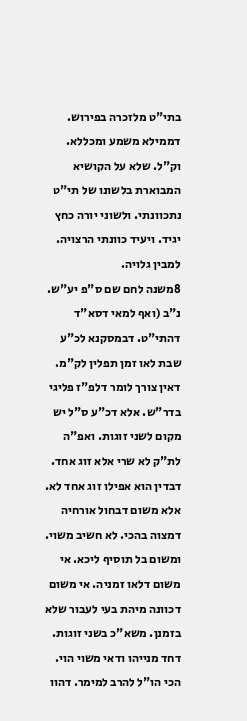בתי"ט מלזכרה בפירוש. דממילא משמע ומכללא. וק"ל. שלא על הקושיא המבוארת בלשונו של תי"ט נתכוונתי. ולשוני יורה כחץ יגיד. ויעיד כוונתי הרצויה. למבין גלויה.
8משנה לחם שם ס"פ יע"ש. נ"ב (ואף למאי דסא"ד דהתי"ט. דבמסקנא לכ"ע שבת לאו זמן תפלין לק"מ. דאין צורך לומר דלפ"ז פליגי בדר"ש. אלא דכ"ע ס"ל יש מקום לשני זוגות. ואפ"ה לת"ק לא שרי אלא זוג אחד. דבדין הוא אפילו זוג אחד לא. אלא משום דבחול אורחיה דמצוה בהכי. לא חשיב משוי. ומשום בל תוסיף ליכא. אי משום דלאו זמניה. אי משום דכוונה מיהת בעי לעבור שלא בזמנן. משא"כ בשני זוגות. דחד מנייהו ודאי משוי הוי. הכי הו"ל להרב למימר. דהוו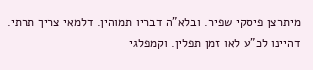מיתרצן פיסקי שפיר. ובלא"ה דבריו תמוהין. דלמאי צריך תרתי. דהיינו לכ"ע לאו זמן תפלין. וקמפלגי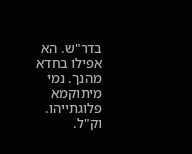בדר"ש. הא אפילו בחדא מהנך. נמי מיתוקמא פלוגתייהו. וק"ל.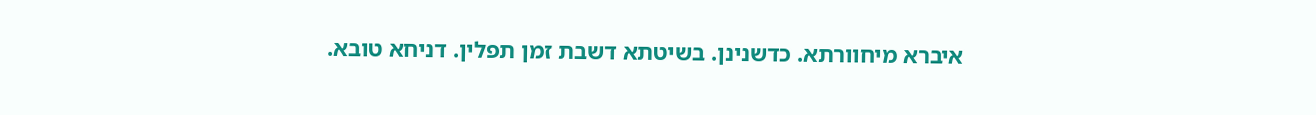איברא מיחוורתא. כדשנינן. בשיטתא דשבת זמן תפלין. דניחא טובא.